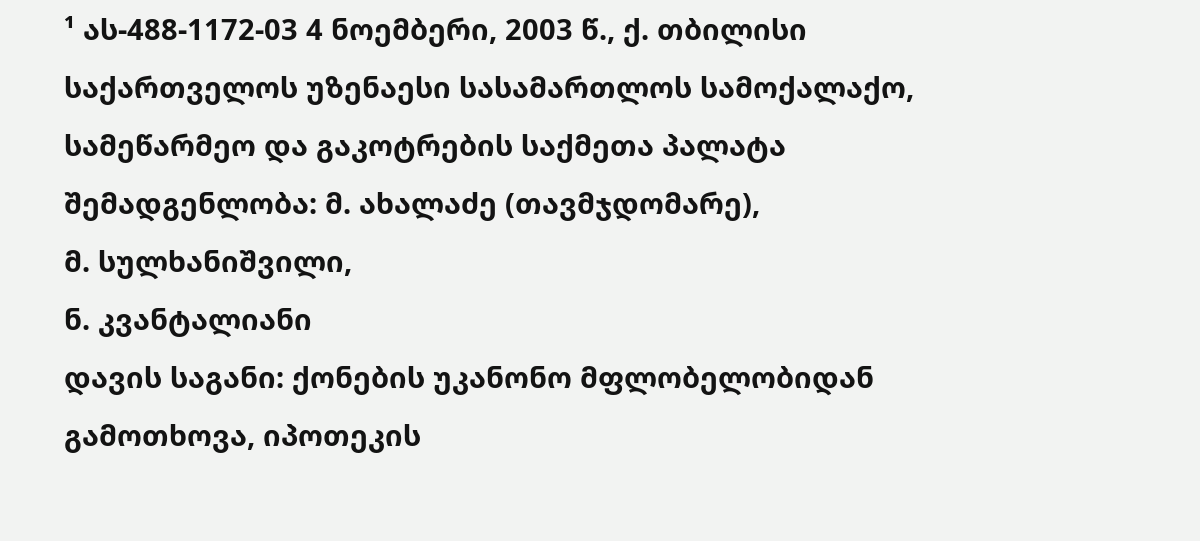¹ ას-488-1172-03 4 ნოემბერი, 2003 წ., ქ. თბილისი
საქართველოს უზენაესი სასამართლოს სამოქალაქო, სამეწარმეო და გაკოტრების საქმეთა პალატა
შემადგენლობა: მ. ახალაძე (თავმჯდომარე),
მ. სულხანიშვილი,
ნ. კვანტალიანი
დავის საგანი: ქონების უკანონო მფლობელობიდან გამოთხოვა, იპოთეკის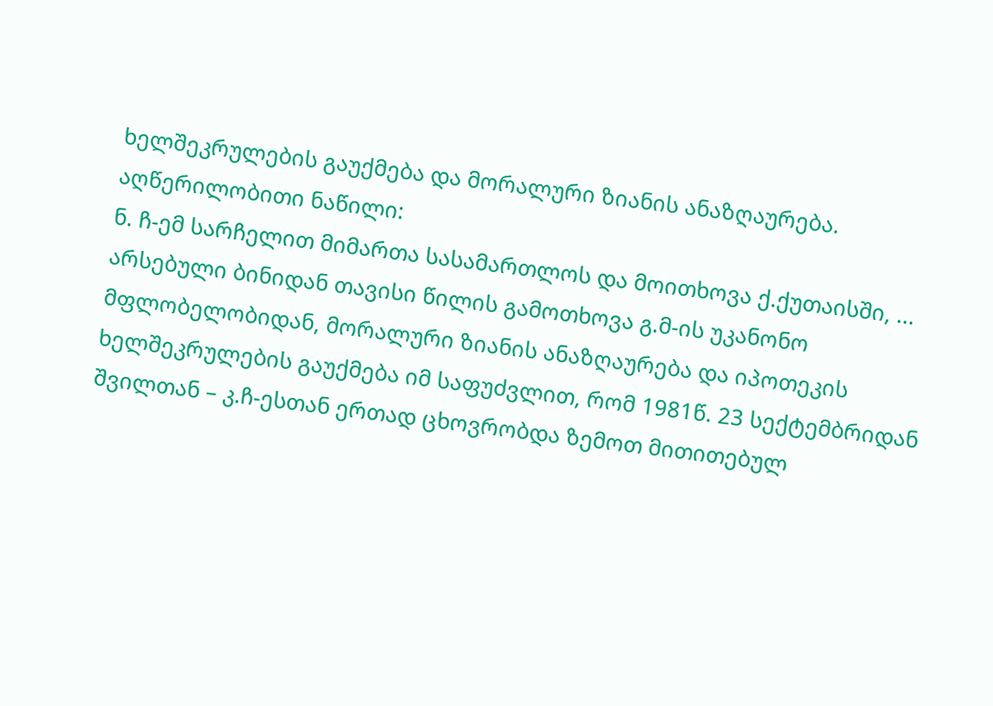ხელშეკრულების გაუქმება და მორალური ზიანის ანაზღაურება.
აღწერილობითი ნაწილი:
ნ. ჩ-ემ სარჩელით მიმართა სასამართლოს და მოითხოვა ქ.ქუთაისში, ... არსებული ბინიდან თავისი წილის გამოთხოვა გ.მ-ის უკანონო მფლობელობიდან, მორალური ზიანის ანაზღაურება და იპოთეკის ხელშეკრულების გაუქმება იმ საფუძვლით, რომ 1981წ. 23 სექტემბრიდან შვილთან – კ.ჩ-ესთან ერთად ცხოვრობდა ზემოთ მითითებულ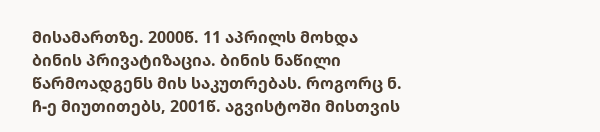მისამართზე. 2000წ. 11 აპრილს მოხდა ბინის პრივატიზაცია. ბინის ნაწილი წარმოადგენს მის საკუთრებას. როგორც ნ. ჩ-ე მიუთითებს, 2001წ. აგვისტოში მისთვის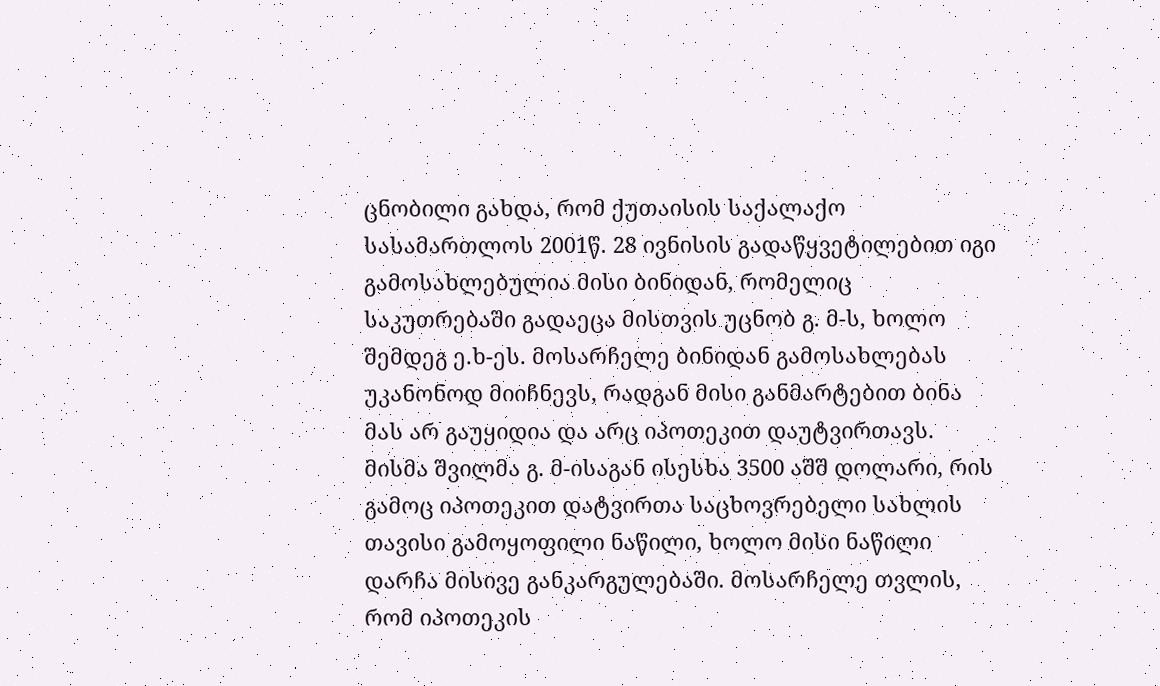ცნობილი გახდა, რომ ქუთაისის საქალაქო სასამართლოს 2001წ. 28 ივნისის გადაწყვეტილებით იგი გამოსახლებულია მისი ბინიდან, რომელიც საკუთრებაში გადაეცა მისთვის უცნობ გ. მ-ს, ხოლო შემდეგ ე.ხ-ეს. მოსარჩელე ბინიდან გამოსახლებას უკანონოდ მიიჩნევს, რადგან მისი განმარტებით ბინა მას არ გაუყიდია და არც იპოთეკით დაუტვირთავს. მისმა შვილმა გ. მ-ისაგან ისესხა 3500 აშშ დოლარი, რის გამოც იპოთეკით დატვირთა საცხოვრებელი სახლის თავისი გამოყოფილი ნაწილი, ხოლო მისი ნაწილი დარჩა მისივე განკარგულებაში. მოსარჩელე თვლის, რომ იპოთეკის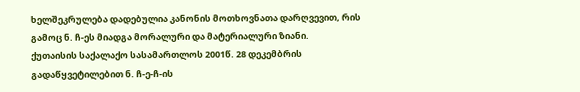ხელშეკრულება დადებულია კანონის მოთხოვნათა დარღვევით, რის გამოც ნ. ჩ-ეს მიადგა მორალური და მატერიალური ზიანი.
ქუთაისის საქალაქო სასამართლოს 2001წ. 28 დეკემბრის გადაწყვეტილებით ნ. ჩ-ე-ჩ-ის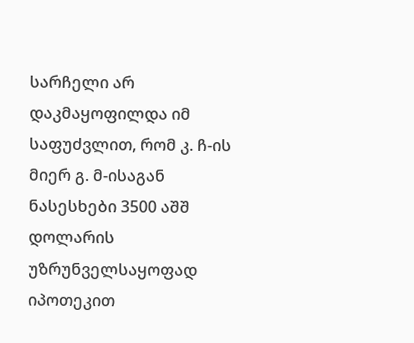სარჩელი არ დაკმაყოფილდა იმ საფუძვლით, რომ კ. ჩ-ის მიერ გ. მ-ისაგან ნასესხები 3500 აშშ დოლარის უზრუნველსაყოფად იპოთეკით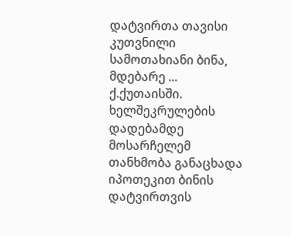დატვირთა თავისი კუთვნილი სამოთახიანი ბინა, მდებარე ... ქ.ქუთაისში. ხელშეკრულების დადებამდე მოსარჩელემ თანხმობა განაცხადა იპოთეკით ბინის დატვირთვის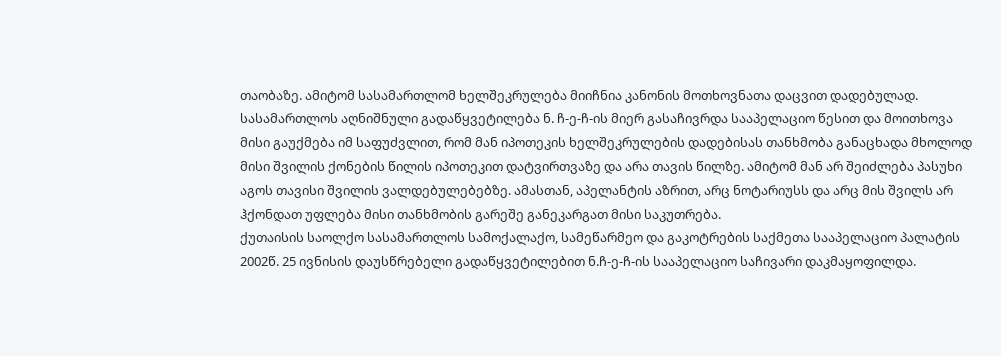თაობაზე. ამიტომ სასამართლომ ხელშეკრულება მიიჩნია კანონის მოთხოვნათა დაცვით დადებულად.
სასამართლოს აღნიშნული გადაწყვეტილება ნ. ჩ-ე-ჩ-ის მიერ გასაჩივრდა სააპელაციო წესით და მოითხოვა მისი გაუქმება იმ საფუძვლით, რომ მან იპოთეკის ხელშეკრულების დადებისას თანხმობა განაცხადა მხოლოდ მისი შვილის ქონების წილის იპოთეკით დატვირთვაზე და არა თავის წილზე. ამიტომ მან არ შეიძლება პასუხი აგოს თავისი შვილის ვალდებულებებზე. ამასთან, აპელანტის აზრით, არც ნოტარიუსს და არც მის შვილს არ ჰქონდათ უფლება მისი თანხმობის გარეშე განეკარგათ მისი საკუთრება.
ქუთაისის საოლქო სასამართლოს სამოქალაქო, სამეწარმეო და გაკოტრების საქმეთა სააპელაციო პალატის 2002წ. 25 ივნისის დაუსწრებელი გადაწყვეტილებით ნ.ჩ-ე-ჩ-ის სააპელაციო საჩივარი დაკმაყოფილდა.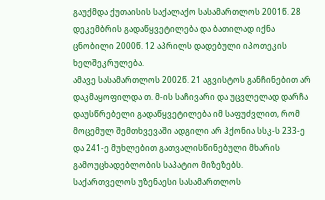გაუქმდა ქუთაისის საქალაქო სასამართლოს 2001წ. 28 დეკემბრის გადაწყვეტილება და ბათილად იქნა ცნობილი 2000წ. 12 აპრილს დადებული იპოთეკის ხელშეკრულება.
ამავე სასამართლოს 2002წ. 21 აგვისტოს განჩინებით არ დაკმაყოფილდა თ. მ-ის საჩივარი და უცვლელად დარჩა დაუსწრებელი გადაწყვეტილება იმ საფუძვლით, რომ მოცემულ შემთხვევაში ადგილი არ ჰქონია სსკ-ს 233-ე და 241-ე მუხლებით გათვალისწინებული მხარის გამოუცხადებლობის საპატიო მიზეზებს.
საქართველოს უზენაესი სასამართლოს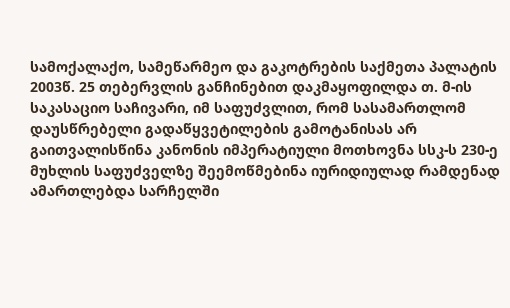სამოქალაქო, სამეწარმეო და გაკოტრების საქმეთა პალატის 2003წ. 25 თებერვლის განჩინებით დაკმაყოფილდა თ. მ-ის საკასაციო საჩივარი, იმ საფუძვლით, რომ სასამართლომ დაუსწრებელი გადაწყვეტილების გამოტანისას არ გაითვალისწინა კანონის იმპერატიული მოთხოვნა სსკ-ს 230-ე მუხლის საფუძველზე შეემოწმებინა იურიდიულად რამდენად ამართლებდა სარჩელში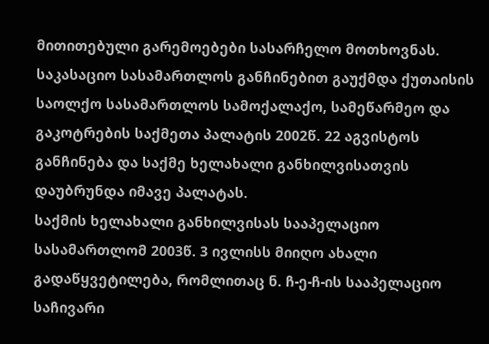მითითებული გარემოებები სასარჩელო მოთხოვნას. საკასაციო სასამართლოს განჩინებით გაუქმდა ქუთაისის საოლქო სასამართლოს სამოქალაქო, სამეწარმეო და გაკოტრების საქმეთა პალატის 2002წ. 22 აგვისტოს განჩინება და საქმე ხელახალი განხილვისათვის დაუბრუნდა იმავე პალატას.
საქმის ხელახალი განხილვისას სააპელაციო სასამართლომ 2003წ. 3 ივლისს მიიღო ახალი გადაწყვეტილება, რომლითაც ნ. ჩ-ე-ჩ-ის სააპელაციო საჩივარი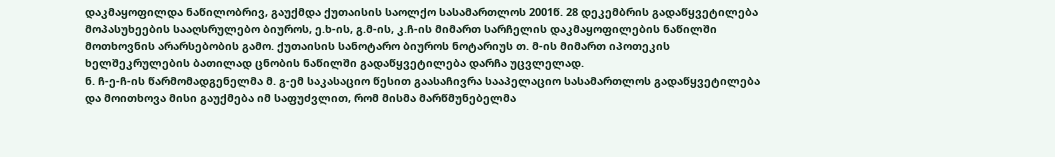დაკმაყოფილდა ნაწილობრივ, გაუქმდა ქუთაისის საოლქო სასამართლოს 2001წ. 28 დეკემბრის გადაწყვეტილება მოპასუხეების სააღსრულებო ბიუროს, ე.ხ-ის, გ.მ-ის, კ.ჩ-ის მიმართ სარჩელის დაკმაყოფილების ნაწილში მოთხოვნის არარსებობის გამო. ქუთაისის სანოტარო ბიუროს ნოტარიუს თ. მ-ის მიმართ იპოთეკის ხელშეკრულების ბათილად ცნობის ნაწილში გადაწყვეტილება დარჩა უცვლელად.
ნ. ჩ-ე-ჩ-ის წარმომადგენელმა მ. გ-ემ საკასაციო წესით გაასაჩივრა სააპელაციო სასამართლოს გადაწყვეტილება და მოითხოვა მისი გაუქმება იმ საფუძვლით, რომ მისმა მარწმუნებელმა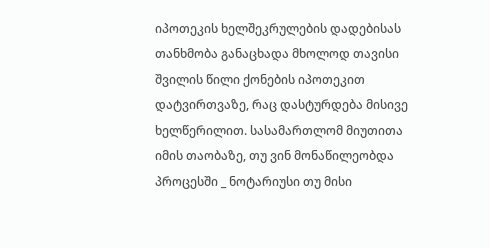იპოთეკის ხელშეკრულების დადებისას თანხმობა განაცხადა მხოლოდ თავისი შვილის წილი ქონების იპოთეკით დატვირთვაზე, რაც დასტურდება მისივე ხელწერილით. სასამართლომ მიუთითა იმის თაობაზე, თუ ვინ მონაწილეობდა პროცესში _ ნოტარიუსი თუ მისი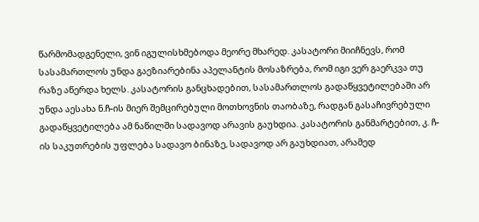წარმომადგენელი, ვინ იგულისხმებოდა მეორე მხარედ. კასატორი მიიჩნევს, რომ სასამართლოს უნდა გაეზიარებინა აპელანტის მოსაზრება, რომ იგი ვერ გაერკვა თუ რაზე აწერდა ხელს. კასატორის განცხადებით, სასამართლოს გადაწყვეტილებაში არ უნდა აესახა ნ.ჩ-ის მიერ შემცირებული მოთხოვნის თაობაზე, რადგან გასაჩივრებული გადაწყვეტილება ამ ნაწილში სადავოდ არავის გაუხდია. კასატორის განმარტებით, კ. ჩ-ის საკუთრების უფლება სადავო ბინაზე, სადავოდ არ გაუხდიათ, არამედ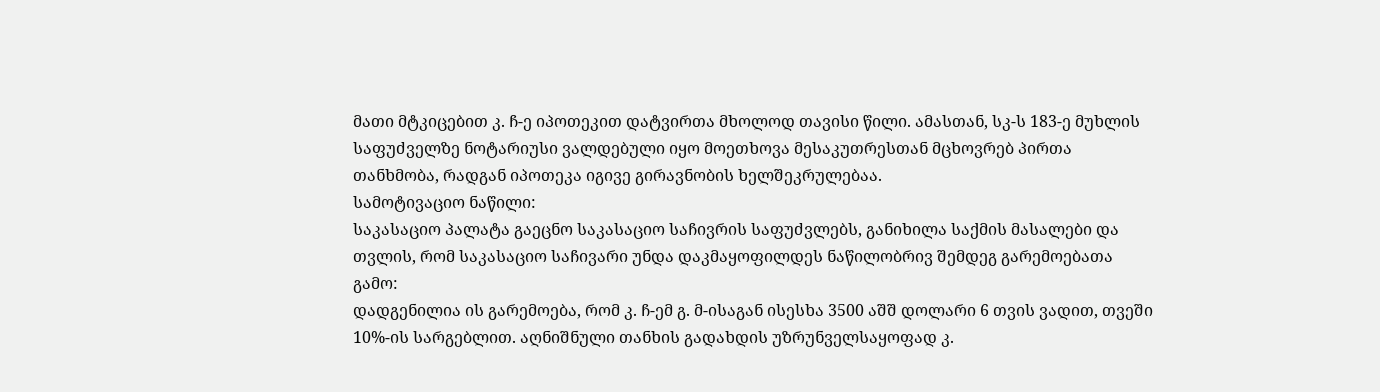მათი მტკიცებით კ. ჩ-ე იპოთეკით დატვირთა მხოლოდ თავისი წილი. ამასთან, სკ-ს 183-ე მუხლის საფუძველზე ნოტარიუსი ვალდებული იყო მოეთხოვა მესაკუთრესთან მცხოვრებ პირთა თანხმობა, რადგან იპოთეკა იგივე გირავნობის ხელშეკრულებაა.
სამოტივაციო ნაწილი:
საკასაციო პალატა გაეცნო საკასაციო საჩივრის საფუძვლებს, განიხილა საქმის მასალები და თვლის, რომ საკასაციო საჩივარი უნდა დაკმაყოფილდეს ნაწილობრივ შემდეგ გარემოებათა გამო:
დადგენილია ის გარემოება, რომ კ. ჩ-ემ გ. მ-ისაგან ისესხა 3500 აშშ დოლარი 6 თვის ვადით, თვეში 10%-ის სარგებლით. აღნიშნული თანხის გადახდის უზრუნველსაყოფად კ.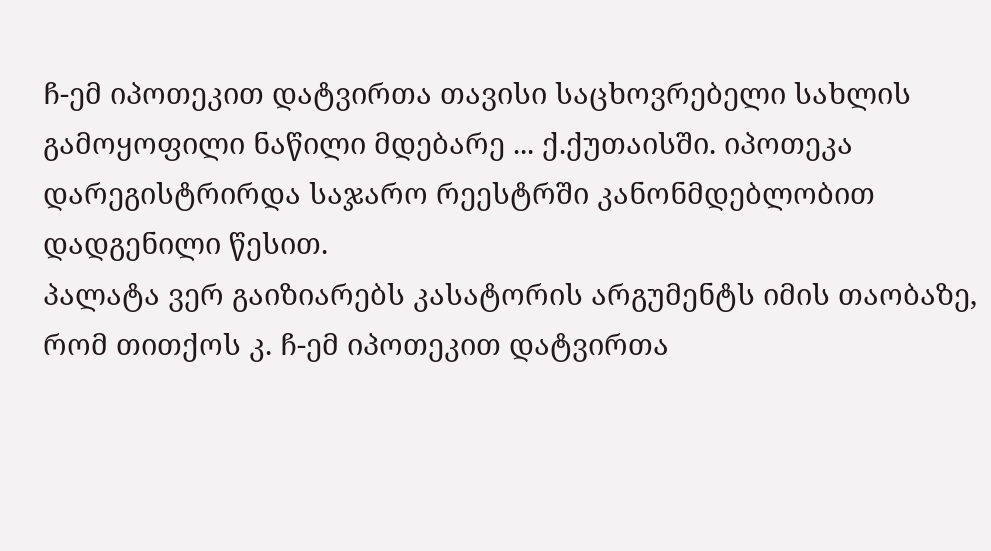ჩ-ემ იპოთეკით დატვირთა თავისი საცხოვრებელი სახლის გამოყოფილი ნაწილი მდებარე ... ქ.ქუთაისში. იპოთეკა დარეგისტრირდა საჯარო რეესტრში კანონმდებლობით დადგენილი წესით.
პალატა ვერ გაიზიარებს კასატორის არგუმენტს იმის თაობაზე, რომ თითქოს კ. ჩ-ემ იპოთეკით დატვირთა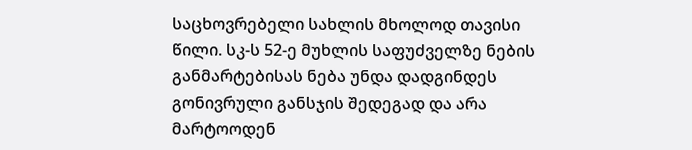საცხოვრებელი სახლის მხოლოდ თავისი წილი. სკ-ს 52-ე მუხლის საფუძველზე ნების განმარტებისას ნება უნდა დადგინდეს გონივრული განსჯის შედეგად და არა მარტოოდენ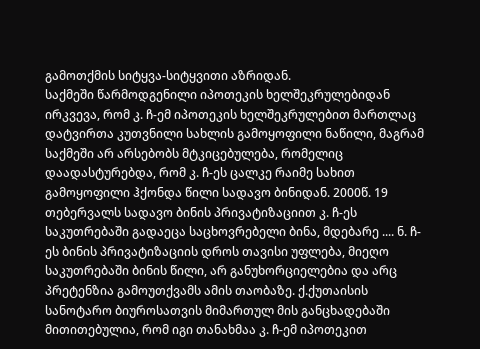გამოთქმის სიტყვა-სიტყვითი აზრიდან.
საქმეში წარმოდგენილი იპოთეკის ხელშეკრულებიდან ირკვევა, რომ კ. ჩ-ემ იპოთეკის ხელშეკრულებით მართლაც დატვირთა კუთვნილი სახლის გამოყოფილი ნაწილი, მაგრამ საქმეში არ არსებობს მტკიცებულება, რომელიც დაადასტურებდა, რომ კ. ჩ-ეს ცალკე რაიმე სახით გამოყოფილი ჰქონდა წილი სადავო ბინიდან. 2000წ. 19 თებერვალს სადავო ბინის პრივატიზაციით კ. ჩ-ეს საკუთრებაში გადაეცა საცხოვრებელი ბინა, მდებარე .... ნ. ჩ-ეს ბინის პრივატიზაციის დროს თავისი უფლება, მიეღო საკუთრებაში ბინის წილი, არ განუხორციელებია და არც პრეტენზია გამოუთქვამს ამის თაობაზე. ქ.ქუთაისის სანოტარო ბიუროსათვის მიმართულ მის განცხადებაში მითითებულია, რომ იგი თანახმაა კ. ჩ-ემ იპოთეკით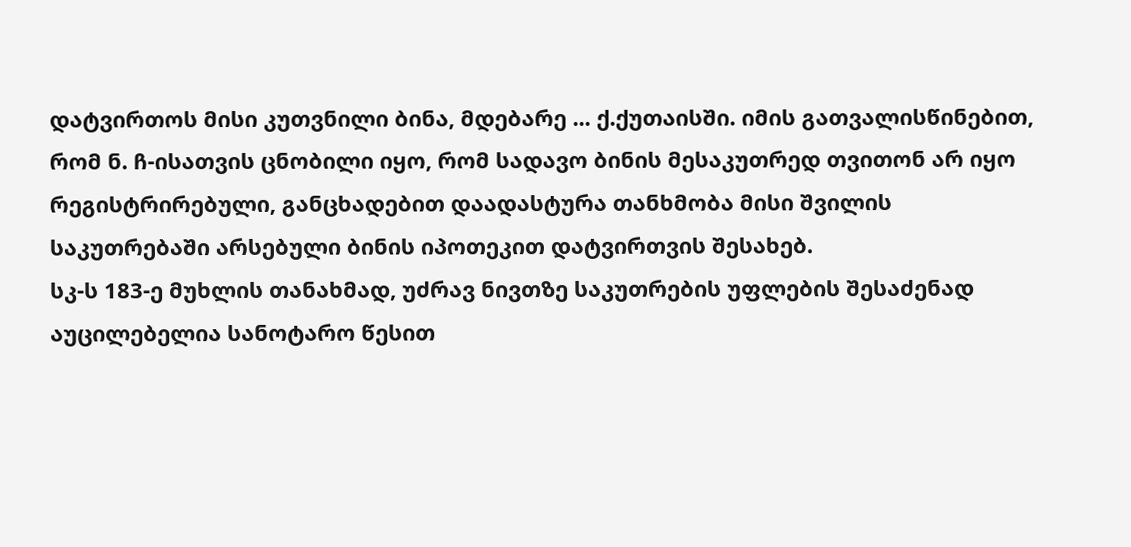დატვირთოს მისი კუთვნილი ბინა, მდებარე ... ქ.ქუთაისში. იმის გათვალისწინებით, რომ ნ. ჩ-ისათვის ცნობილი იყო, რომ სადავო ბინის მესაკუთრედ თვითონ არ იყო რეგისტრირებული, განცხადებით დაადასტურა თანხმობა მისი შვილის საკუთრებაში არსებული ბინის იპოთეკით დატვირთვის შესახებ.
სკ-ს 183-ე მუხლის თანახმად, უძრავ ნივთზე საკუთრების უფლების შესაძენად აუცილებელია სანოტარო წესით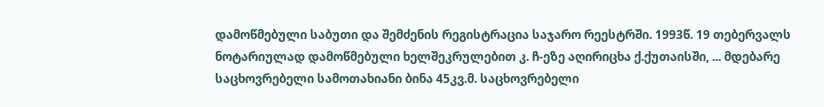დამოწმებული საბუთი და შემძენის რეგისტრაცია საჯარო რეესტრში. 1993წ. 19 თებერვალს ნოტარიულად დამოწმებული ხელშეკრულებით კ. ჩ-ეზე აღირიცხა ქ.ქუთაისში, ... მდებარე საცხოვრებელი სამოთახიანი ბინა 45კვ.მ. საცხოვრებელი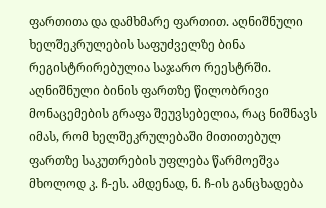ფართითა და დამხმარე ფართით. აღნიშნული ხელშეკრულების საფუძველზე ბინა რეგისტრირებულია საჯარო რეესტრში. აღნიშნული ბინის ფართზე წილობრივი მონაცემების გრაფა შეუვსებელია, რაც ნიშნავს იმას, რომ ხელშეკრულებაში მითითებულ ფართზე საკუთრების უფლება წარმოეშვა მხოლოდ კ. ჩ-ეს. ამდენად, ნ. ჩ-ის განცხადება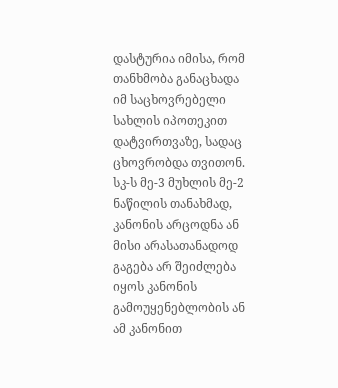დასტურია იმისა, რომ თანხმობა განაცხადა იმ საცხოვრებელი სახლის იპოთეკით დატვირთვაზე, სადაც ცხოვრობდა თვითონ. სკ-ს მე-3 მუხლის მე-2 ნაწილის თანახმად, კანონის არცოდნა ან მისი არასათანადოდ გაგება არ შეიძლება იყოს კანონის გამოუყენებლობის ან ამ კანონით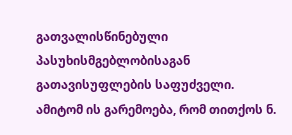გათვალისწინებული პასუხისმგებლობისაგან გათავისუფლების საფუძველი. ამიტომ ის გარემოება, რომ თითქოს ნ.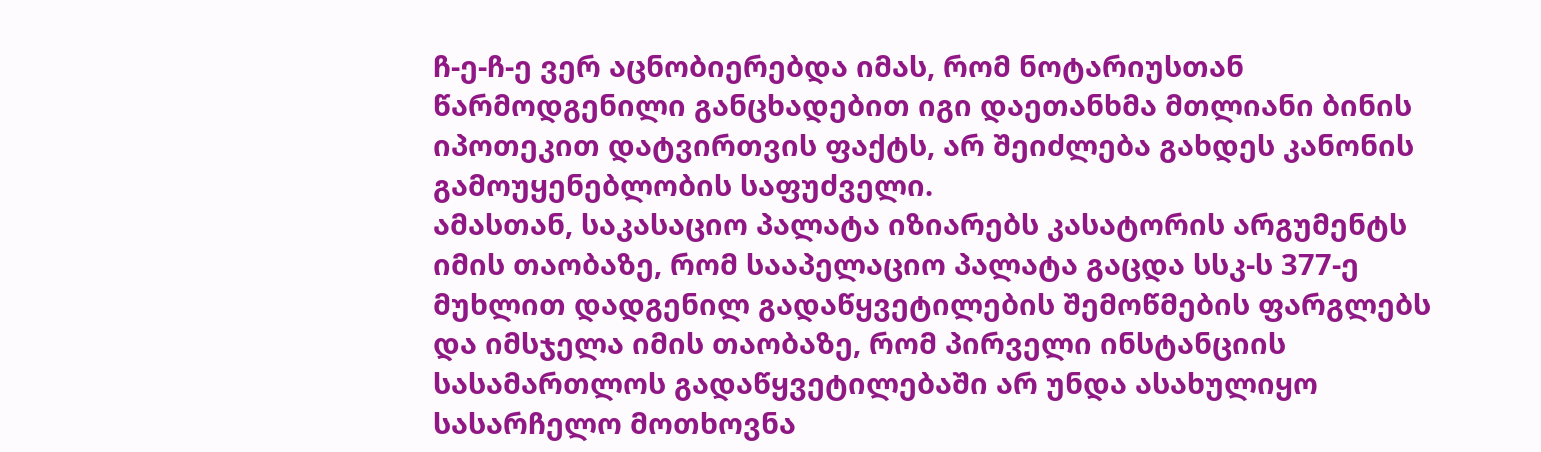ჩ-ე-ჩ-ე ვერ აცნობიერებდა იმას, რომ ნოტარიუსთან წარმოდგენილი განცხადებით იგი დაეთანხმა მთლიანი ბინის იპოთეკით დატვირთვის ფაქტს, არ შეიძლება გახდეს კანონის გამოუყენებლობის საფუძველი.
ამასთან, საკასაციო პალატა იზიარებს კასატორის არგუმენტს იმის თაობაზე, რომ სააპელაციო პალატა გაცდა სსკ-ს 377-ე მუხლით დადგენილ გადაწყვეტილების შემოწმების ფარგლებს და იმსჯელა იმის თაობაზე, რომ პირველი ინსტანციის სასამართლოს გადაწყვეტილებაში არ უნდა ასახულიყო სასარჩელო მოთხოვნა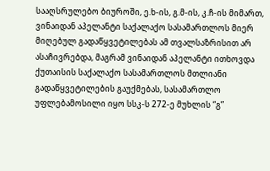სააღსრულებო ბიუროში, ე.ხ-ის, გ.მ-ის, კ.ჩ-ის მიმართ, ვინაიდან აპელანტი საქალაქო სასამართლოს მიერ მიღებულ გადაწყვეტილებას ამ თვალსაზრისით არ ასაჩივრებდა, მაგრამ ვინაიდან აპელანტი ითხოვდა ქუთაისის საქალაქო სასამართლოს მთლიანი გადაწყვეტილების გაუქმებას, სასამართლო უფლებამოსილი იყო სსკ-ს 272-ე მუხლის “გ”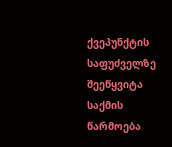ქვეპუნქტის საფუძველზე შეეწყვიტა საქმის წარმოება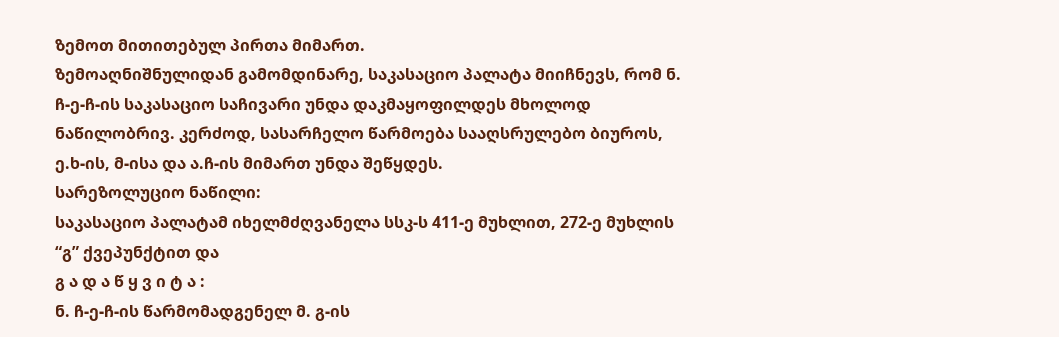ზემოთ მითითებულ პირთა მიმართ.
ზემოაღნიშნულიდან გამომდინარე, საკასაციო პალატა მიიჩნევს, რომ ნ. ჩ-ე-ჩ-ის საკასაციო საჩივარი უნდა დაკმაყოფილდეს მხოლოდ ნაწილობრივ. კერძოდ, სასარჩელო წარმოება სააღსრულებო ბიუროს, ე.ხ-ის, მ-ისა და ა.ჩ-ის მიმართ უნდა შეწყდეს.
სარეზოლუციო ნაწილი:
საკასაციო პალატამ იხელმძღვანელა სსკ-ს 411-ე მუხლით, 272-ე მუხლის “გ” ქვეპუნქტით და
გ ა დ ა წ ყ ვ ი ტ ა :
ნ. ჩ-ე-ჩ-ის წარმომადგენელ მ. გ-ის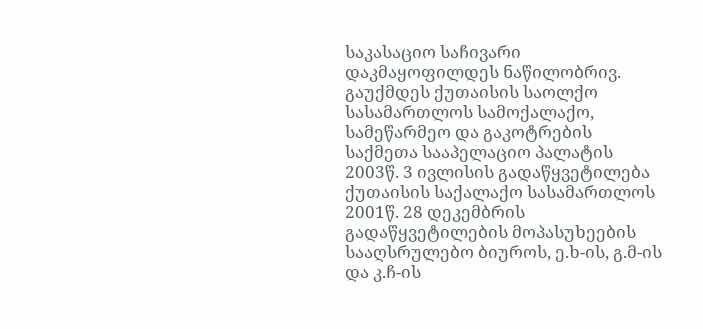საკასაციო საჩივარი დაკმაყოფილდეს ნაწილობრივ.
გაუქმდეს ქუთაისის საოლქო სასამართლოს სამოქალაქო, სამეწარმეო და გაკოტრების საქმეთა სააპელაციო პალატის 2003წ. 3 ივლისის გადაწყვეტილება ქუთაისის საქალაქო სასამართლოს 2001წ. 28 დეკემბრის გადაწყვეტილების მოპასუხეების სააღსრულებო ბიუროს, ე.ხ-ის, გ.მ-ის და კ.ჩ-ის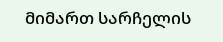მიმართ სარჩელის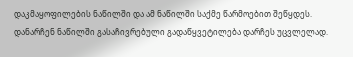დაკმაყოფილების ნაწილში და ამ ნაწილში საქმე წარმოებით შეწყდეს.
დანარჩენ ნაწილში გასაჩივრებული გადაწყვეტილება დარჩეს უცვლელად.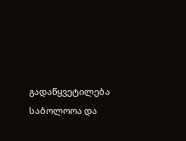გადაწყვეტილება საბოლოოა და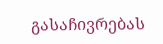გასაჩივრებას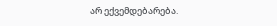არ ექვემდებარება.